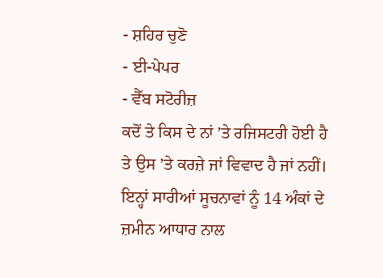- ਸ਼ਹਿਰ ਚੁਣੋ
- ਈ-ਪੇਪਰ
- ਵੈੱਬ ਸਟੋਰੀਜ਼
ਕਦੋਂ ਤੇ ਕਿਸ ਦੇ ਨਾਂ ’ਤੇ ਰਜਿਸਟਰੀ ਹੋਈ ਹੈ ਤੇ ਉਸ ’ਤੇ ਕਰਜ਼ੇ ਜਾਂ ਵਿਵਾਦ ਹੈ ਜਾਂ ਨਹੀਂ। ਇਨ੍ਹਾਂ ਸਾਰੀਆਂ ਸੂਚਨਾਵਾਂ ਨੂੰ 14 ਅੰਕਾਂ ਦੇ ਜ਼ਮੀਨ ਆਧਾਰ ਨਾਲ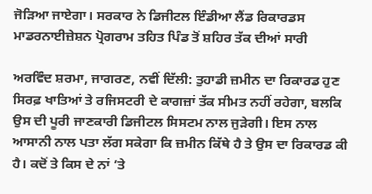ਜੋੜਿਆ ਜਾਏਗਾ। ਸਰਕਾਰ ਨੇ ਡਿਜੀਟਲ ਇੰਡੀਆ ਲੈਂਡ ਰਿਕਾਰਡਸ ਮਾਡਰਨਾਈਜ਼ੇਸ਼ਨ ਪ੍ਰੋਗਰਾਮ ਤਹਿਤ ਪਿੰਡ ਤੋਂ ਸ਼ਹਿਰ ਤੱਕ ਦੀਆਂ ਸਾਰੀ

ਅਰਵਿੰਦ ਸ਼ਰਮਾ, ਜਾਗਰਣ, ਨਵੀਂ ਦਿੱਲੀ: ਤੁਹਾਡੀ ਜ਼ਮੀਨ ਦਾ ਰਿਕਾਰਡ ਹੁਣ ਸਿਰਫ਼ ਖਾਤਿਆਂ ਤੇ ਰਜਿਸਟਰੀ ਦੇ ਕਾਗਜ਼ਾਂ ਤੱਕ ਸੀਮਤ ਨਹੀਂ ਰਹੇਗਾ, ਬਲਕਿ ਉਸ ਦੀ ਪੂਰੀ ਜਾਣਕਾਰੀ ਡਿਜੀਟਲ ਸਿਸਟਮ ਨਾਲ ਜੁੜੇਗੀ। ਇਸ ਨਾਲ ਆਸਾਨੀ ਨਾਲ ਪਤਾ ਲੱਗ ਸਕੇਗਾ ਕਿ ਜ਼ਮੀਨ ਕਿੱਥੇ ਹੈ ਤੇ ਉਸ ਦਾ ਰਿਕਾਰਡ ਕੀ ਹੈ। ਕਦੋਂ ਤੇ ਕਿਸ ਦੇ ਨਾਂ ’ਤੇ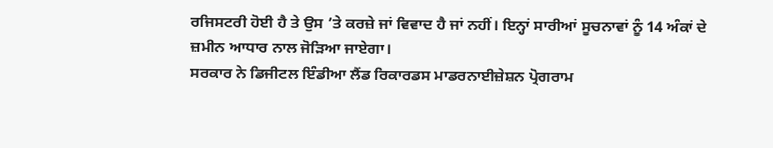ਰਜਿਸਟਰੀ ਹੋਈ ਹੈ ਤੇ ਉਸ ’ਤੇ ਕਰਜ਼ੇ ਜਾਂ ਵਿਵਾਦ ਹੈ ਜਾਂ ਨਹੀਂ। ਇਨ੍ਹਾਂ ਸਾਰੀਆਂ ਸੂਚਨਾਵਾਂ ਨੂੰ 14 ਅੰਕਾਂ ਦੇ ਜ਼ਮੀਨ ਆਧਾਰ ਨਾਲ ਜੋੜਿਆ ਜਾਏਗਾ।
ਸਰਕਾਰ ਨੇ ਡਿਜੀਟਲ ਇੰਡੀਆ ਲੈਂਡ ਰਿਕਾਰਡਸ ਮਾਡਰਨਾਈਜ਼ੇਸ਼ਨ ਪ੍ਰੋਗਰਾਮ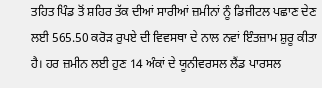ਤਹਿਤ ਪਿੰਡ ਤੋਂ ਸ਼ਹਿਰ ਤੱਕ ਦੀਆਂ ਸਾਰੀਆਂ ਜ਼ਮੀਨਾਂ ਨੂੰ ਡਿਜੀਟਲ ਪਛਾਣ ਦੇਣ ਲਈ 565.50 ਕਰੋੜ ਰੁਪਏ ਦੀ ਵਿਵਸਥਾ ਦੇ ਨਾਲ ਨਵਾਂ ਇੰਤਜ਼ਾਮ ਸ਼ੁਰੂ ਕੀਤਾ ਹੈ। ਹਰ ਜ਼ਮੀਨ ਲਈ ਹੁਣ 14 ਅੰਕਾਂ ਦੇ ਯੂਨੀਵਰਸਲ ਲੈਂਡ ਪਾਰਸਲ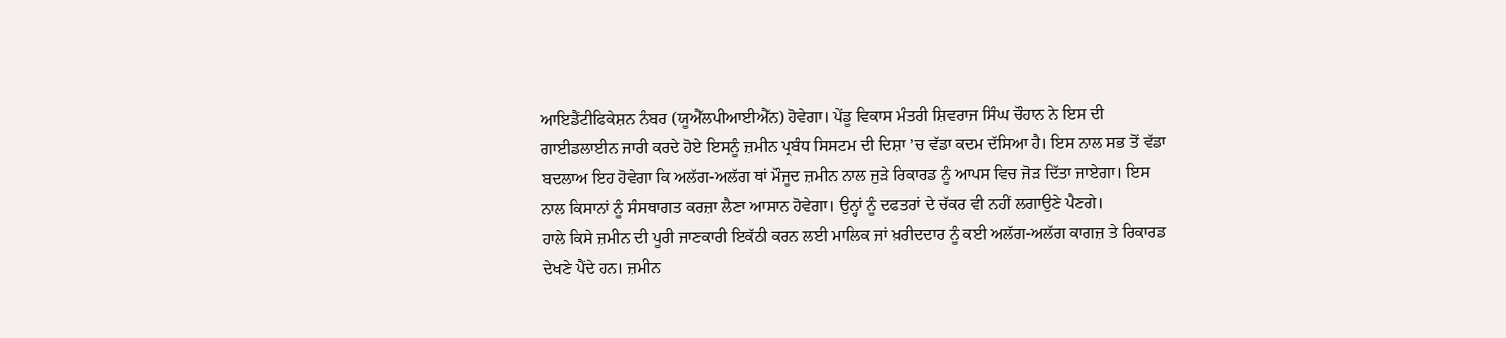ਆਇਡੈਂਟੀਫਿਕੇਸ਼ਨ ਨੰਬਰ (ਯੂਐੱਲਪੀਆਈਐੱਨ) ਹੋਵੇਗਾ। ਪੇਂਡੂ ਵਿਕਾਸ ਮੰਤਰੀ ਸ਼ਿਵਰਾਜ ਸਿੰਘ ਚੌਹਾਨ ਨੇ ਇਸ ਦੀ ਗਾਈਡਲਾਈਨ ਜਾਰੀ ਕਰਦੇ ਹੋਏ ਇਸਨੂੰ ਜ਼ਮੀਨ ਪ੍ਰਬੰਧ ਸਿਸਟਮ ਦੀ ਦਿਸ਼ਾ ’ਚ ਵੱਡਾ ਕਦਮ ਦੱਸਿਆ ਹੈ। ਇਸ ਨਾਲ ਸਭ ਤੋਂ ਵੱਡਾ ਬਦਲਾਅ ਇਹ ਹੋਵੇਗਾ ਕਿ ਅਲੱਗ-ਅਲੱਗ ਥਾਂ ਮੌਜੂਦ ਜ਼ਮੀਨ ਨਾਲ ਜੁੜੇ ਰਿਕਾਰਡ ਨੂੰ ਆਪਸ ਵਿਚ ਜੋੜ ਦਿੱਤਾ ਜਾਏਗਾ। ਇਸ ਨਾਲ ਕਿਸਾਨਾਂ ਨੂੰ ਸੰਸਥਾਗਤ ਕਰਜ਼ਾ ਲੈਣਾ ਆਸਾਨ ਹੋਵੇਗਾ। ਉਨ੍ਹਾਂ ਨੂੰ ਦਫਤਰਾਂ ਦੇ ਚੱਕਰ ਵੀ ਨਹੀਂ ਲਗਾਉਣੇ ਪੈਣਗੇ।
ਹਾਲੇ ਕਿਸੇ ਜ਼ਮੀਨ ਦੀ ਪੂਰੀ ਜਾਣਕਾਰੀ ਇਕੱਠੀ ਕਰਨ ਲਈ ਮਾਲਿਕ ਜਾਂ ਖ਼ਰੀਦਦਾਰ ਨੂੰ ਕਈ ਅਲੱਗ-ਅਲੱਗ ਕਾਗਜ਼ ਤੇ ਰਿਕਾਰਡ ਦੇਖਣੇ ਪੈਂਦੇ ਹਨ। ਜ਼ਮੀਨ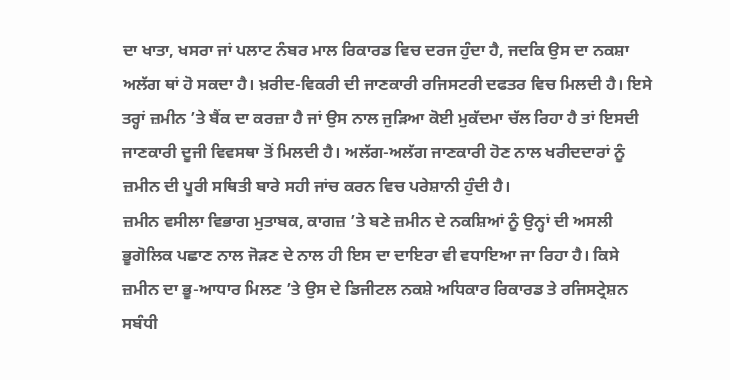ਦਾ ਖਾਤਾ, ਖਸਰਾ ਜਾਂ ਪਲਾਟ ਨੰਬਰ ਮਾਲ ਰਿਕਾਰਡ ਵਿਚ ਦਰਜ ਹੁੰਦਾ ਹੈ, ਜਦਕਿ ਉਸ ਦਾ ਨਕਸ਼ਾ ਅਲੱਗ ਥਾਂ ਹੋ ਸਕਦਾ ਹੈ। ਖ਼ਰੀਦ-ਵਿਕਰੀ ਦੀ ਜਾਣਕਾਰੀ ਰਜਿਸਟਰੀ ਦਫਤਰ ਵਿਚ ਮਿਲਦੀ ਹੈ। ਇਸੇ ਤਰ੍ਹਾਂ ਜ਼ਮੀਨ ’ਤੇ ਬੈਂਕ ਦਾ ਕਰਜ਼ਾ ਹੈ ਜਾਂ ਉਸ ਨਾਲ ਜੁੜਿਆ ਕੋਈ ਮੁਕੱਦਮਾ ਚੱਲ ਰਿਹਾ ਹੈ ਤਾਂ ਇਸਦੀ ਜਾਣਕਾਰੀ ਦੂਜੀ ਵਿਵਸਥਾ ਤੋਂ ਮਿਲਦੀ ਹੈ। ਅਲੱਗ-ਅਲੱਗ ਜਾਣਕਾਰੀ ਹੋਣ ਨਾਲ ਖਰੀਦਦਾਰਾਂ ਨੂੰ ਜ਼ਮੀਨ ਦੀ ਪੂਰੀ ਸਥਿਤੀ ਬਾਰੇ ਸਹੀ ਜਾਂਚ ਕਰਨ ਵਿਚ ਪਰੇਸ਼ਾਨੀ ਹੁੰਦੀ ਹੈ।
ਜ਼ਮੀਨ ਵਸੀਲਾ ਵਿਭਾਗ ਮੁਤਾਬਕ, ਕਾਗਜ਼ ’ਤੇ ਬਣੇ ਜ਼ਮੀਨ ਦੇ ਨਕਸ਼ਿਆਂ ਨੂੰ ਉਨ੍ਹਾਂ ਦੀ ਅਸਲੀ ਭੂਗੋਲਿਕ ਪਛਾਣ ਨਾਲ ਜੋੜਣ ਦੇ ਨਾਲ ਹੀ ਇਸ ਦਾ ਦਾਇਰਾ ਵੀ ਵਧਾਇਆ ਜਾ ਰਿਹਾ ਹੈ। ਕਿਸੇ ਜ਼ਮੀਨ ਦਾ ਭੂ-ਆਧਾਰ ਮਿਲਣ ’ਤੇ ਉਸ ਦੇ ਡਿਜੀਟਲ ਨਕਸ਼ੇ ਅਧਿਕਾਰ ਰਿਕਾਰਡ ਤੇ ਰਜਿਸਟ੍ਰੇਸ਼ਨ ਸਬੰਧੀ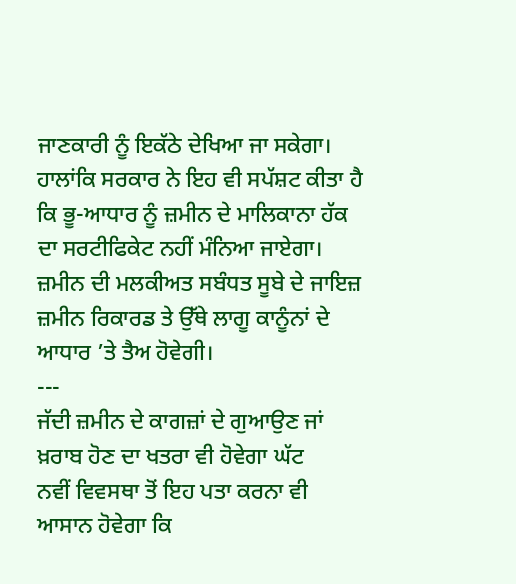ਜਾਣਕਾਰੀ ਨੂੰ ਇਕੱਠੇ ਦੇਖਿਆ ਜਾ ਸਕੇਗਾ। ਹਾਲਾਂਕਿ ਸਰਕਾਰ ਨੇ ਇਹ ਵੀ ਸਪੱਸ਼ਟ ਕੀਤਾ ਹੈ ਕਿ ਭੂ-ਆਧਾਰ ਨੂੰ ਜ਼ਮੀਨ ਦੇ ਮਾਲਿਕਾਨਾ ਹੱਕ ਦਾ ਸਰਟੀਫਿਕੇਟ ਨਹੀਂ ਮੰਨਿਆ ਜਾਏਗਾ। ਜ਼ਮੀਨ ਦੀ ਮਲਕੀਅਤ ਸਬੰਧਤ ਸੂਬੇ ਦੇ ਜਾਇਜ਼ ਜ਼ਮੀਨ ਰਿਕਾਰਡ ਤੇ ਉੱਥੇ ਲਾਗੂ ਕਾਨੂੰਨਾਂ ਦੇ ਆਧਾਰ ’ਤੇ ਤੈਅ ਹੋਵੇਗੀ।
---
ਜੱਦੀ ਜ਼ਮੀਨ ਦੇ ਕਾਗਜ਼ਾਂ ਦੇ ਗੁਆਉਣ ਜਾਂ ਖ਼ਰਾਬ ਹੋਣ ਦਾ ਖਤਰਾ ਵੀ ਹੋਵੇਗਾ ਘੱਟ
ਨਵੀਂ ਵਿਵਸਥਾ ਤੋਂ ਇਹ ਪਤਾ ਕਰਨਾ ਵੀ ਆਸਾਨ ਹੋਵੇਗਾ ਕਿ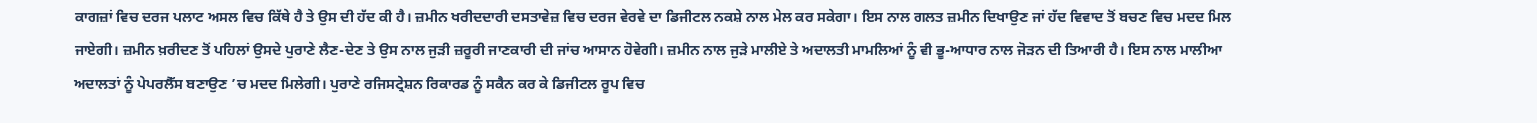ਕਾਗਜ਼ਾਂ ਵਿਚ ਦਰਜ ਪਲਾਟ ਅਸਲ ਵਿਚ ਕਿੱਥੇ ਹੈ ਤੇ ਉਸ ਦੀ ਹੱਦ ਕੀ ਹੈ। ਜ਼ਮੀਨ ਖਰੀਦਦਾਰੀ ਦਸਤਾਵੇਜ਼ ਵਿਚ ਦਰਜ ਵੇਰਵੇ ਦਾ ਡਿਜੀਟਲ ਨਕਸ਼ੇ ਨਾਲ ਮੇਲ ਕਰ ਸਕੇਗਾ। ਇਸ ਨਾਲ ਗਲਤ ਜ਼ਮੀਨ ਦਿਖਾਉਣ ਜਾਂ ਹੱਦ ਵਿਵਾਦ ਤੋਂ ਬਚਣ ਵਿਚ ਮਦਦ ਮਿਲ ਜਾਏਗੀ। ਜ਼ਮੀਨ ਖ਼ਰੀਦਣ ਤੋਂ ਪਹਿਲਾਂ ਉਸਦੇ ਪੁਰਾਣੇ ਲੈਣ-ਦੇਣ ਤੇ ਉਸ ਨਾਲ ਜੁੜੀ ਜ਼ਰੂਰੀ ਜਾਣਕਾਰੀ ਦੀ ਜਾਂਚ ਆਸਾਨ ਹੋਵੇਗੀ। ਜ਼ਮੀਨ ਨਾਲ ਜੁੜੇ ਮਾਲੀਏ ਤੇ ਅਦਾਲਤੀ ਮਾਮਲਿਆਂ ਨੂੰ ਵੀ ਭੂ-ਆਧਾਰ ਨਾਲ ਜੋੜਨ ਦੀ ਤਿਆਰੀ ਹੈ। ਇਸ ਨਾਲ ਮਾਲੀਆ ਅਦਾਲਤਾਂ ਨੂੰ ਪੇਪਰਲੈੱਸ ਬਣਾਉਣ ’ਚ ਮਦਦ ਮਿਲੇਗੀ। ਪੁਰਾਣੇ ਰਜਿਸਟ੍ਰੇਸ਼ਨ ਰਿਕਾਰਡ ਨੂੰ ਸਕੈਨ ਕਰ ਕੇ ਡਿਜੀਟਲ ਰੂਪ ਵਿਚ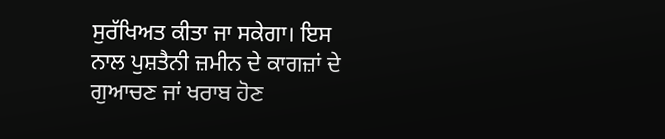ਸੁਰੱਖਿਅਤ ਕੀਤਾ ਜਾ ਸਕੇਗਾ। ਇਸ ਨਾਲ ਪੁਸ਼ਤੈਨੀ ਜ਼ਮੀਨ ਦੇ ਕਾਗਜ਼ਾਂ ਦੇ ਗੁਆਚਣ ਜਾਂ ਖਰਾਬ ਹੋਣ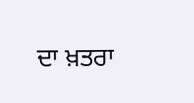ਦਾ ਖ਼ਤਰਾ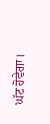ਘੱਟ ਹੋਵੇਗਾ।